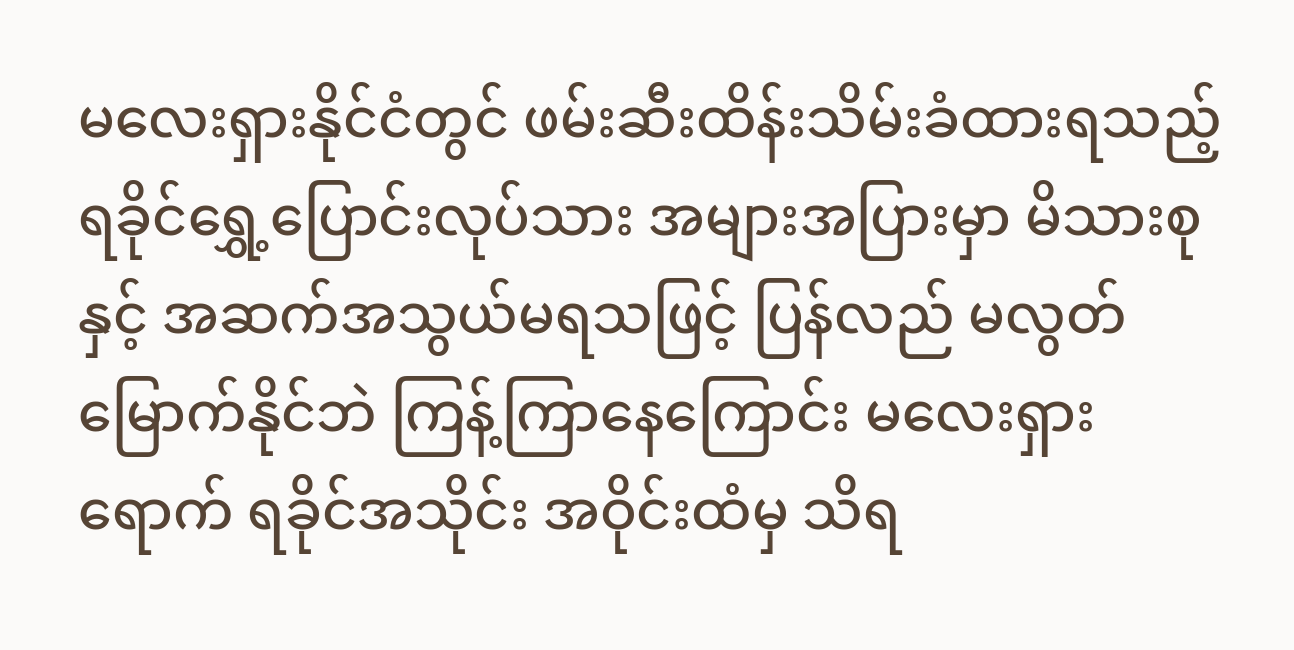မလေးရှားနိုင်ငံတွင် ဖမ်းဆီးထိန်းသိမ်းခံထားရသည့် ရခိုင်ရွှေ့ပြောင်းလုပ်သား အများအပြားမှာ မိသားစုနှင့် အဆက်အသွယ်မရသဖြင့် ပြန်လည် မလွတ်မြောက်နိုင်ဘဲ ကြန့်ကြာနေကြောင်း မလေးရှားရောက် ရခိုင်အသိုင်း အဝိုင်းထံမှ သိရ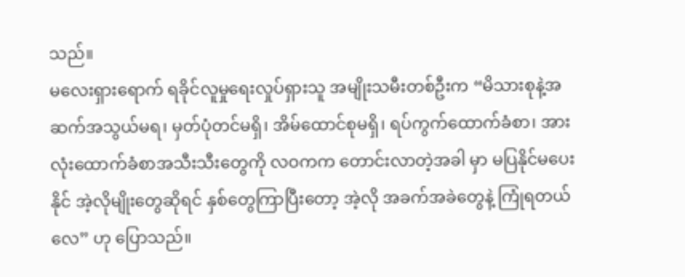သည်။
မလေးရှားရောက် ရခိုင်လူမှုရေးလှုပ်ရှားသူ အမျိုးသမီးတစ်ဦးက “မိသားစုနဲ့အဆက်အသွယ်မရ၊ မှတ်ပုံတင်မရှိ၊ အိမ်ထောင်စုမရှိ၊ ရပ်ကွက်ထောက်ခံစာ၊ အားလုံးထောက်ခံစာအသီးသီးတွေကို လဝကက တောင်းလာတဲ့အခါ မှာ မပြနိုင်မပေးနိုင် အဲ့လိုမျိုးတွေဆိုရင် နှစ်တွေကြာပြီးတော့ အဲ့လို အခက်အခဲတွေနဲ့ ကြုံရတယ်လေ” ဟု ပြောသည်။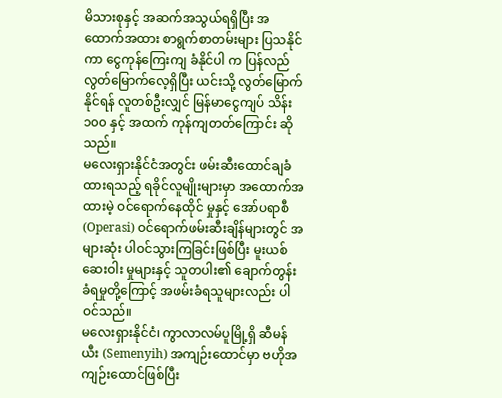မိသားစုနှင့် အဆက်အသွယ်ရရှိပြီး အထောက်အထား စာရွက်စာတမ်းများ ပြသနိုင်ကာ ငွေကုန်ကြေးကျ ခံနိုင်ပါ က ပြန်လည်လွတ်မြောက်လေ့ရှိပြီး ယင်းသို့ လွတ်မြောက်နိုင်ရန် လူတစ်ဦးလျှင် မြန်မာငွေကျပ် သိန်း ၁၀၀ နှင့် အထက် ကုန်ကျတတ်ကြောင်း ဆိုသည်။
မလေးရှားနိုင်ငံအတွင်း ဖမ်းဆီးထောင်ချခံထားရသည့် ရခိုင်လူမျိုးများမှာ အထောက်အထားမဲ့ ဝင်ရောက်နေထိုင် မှုနှင့် အော်ပရာစီ (Operasi) ဝင်ရောက်ဖမ်းဆီးချိန်များတွင် အများဆုံး ပါဝင်သွားကြခြင်းဖြစ်ပြီး မူးယစ်ဆေးဝါး မှုများနှင့် သူတပါး၏ ချောက်တွန်းခံရမှုတို့ကြောင့် အဖမ်းခံရသူများလည်း ပါဝင်သည်။
မလေးရှားနိုင်ငံ၊ ကွာလာလမ်ပူမြို့ရှိ ဆီမန်ယီး (Semenyih) အကျဉ်းထောင်မှာ ဗဟိုအကျဉ်းထောင်ဖြစ်ပြီး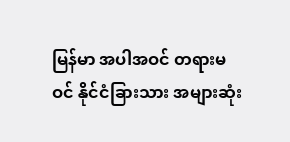မြန်မာ အပါအဝင် တရားမဝင် နိုင်ငံခြားသား အများဆုံး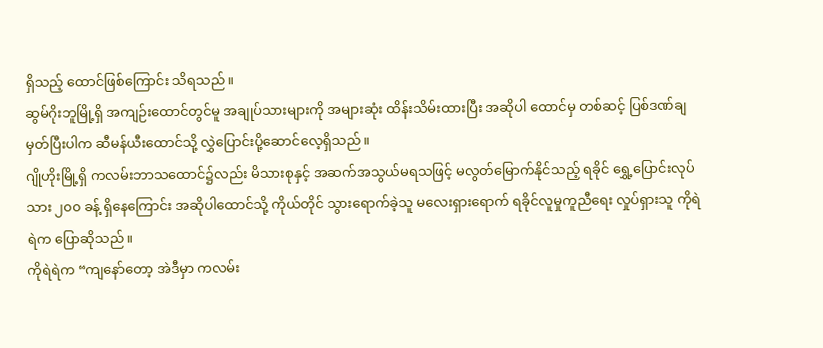ရှိသည့် ထောင်ဖြစ်ကြောင်း သိရသည်။
ဆွမ်ဂိုးဘူမြို့ရှိ အကျဉ်းထောင်တွင်မူ အချုပ်သားများကို အများဆုံး ထိန်းသိမ်းထားပြီး အဆိုပါ ထောင်မှ တစ်ဆင့် ပြစ်ဒဏ်ချမှတ်ပြီးပါက ဆီမန်ယီးထောင်သို့ လွှဲပြောင်းပို့ဆောင်လေ့ရှိသည်။
ဂျိုဟိုးမြို့ရှိ ကလမ်းဘာသထောင်၌လည်း မိသားစုနှင့် အဆက်အသွယ်မရသဖြင့် မလွတ်မြောက်နိုင်သည့် ရခိုင် ရွှေ့ပြောင်းလုပ်သား ၂၀၀ ခန့် ရှိနေကြောင်း အဆိုပါထောင်သို့ ကိုယ်တိုင် သွားရောက်ခဲ့သူ မလေးရှားရောက် ရခိုင်လူမှုကူညီရေး လှုပ်ရှားသူ ကိုရဲရဲက ပြောဆိုသည်။
ကိုရဲရဲက “ကျနော်တော့ အဲဒီမှာ ကလမ်း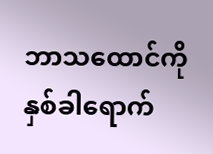ဘာသထောင်ကို နှစ်ခါရောက်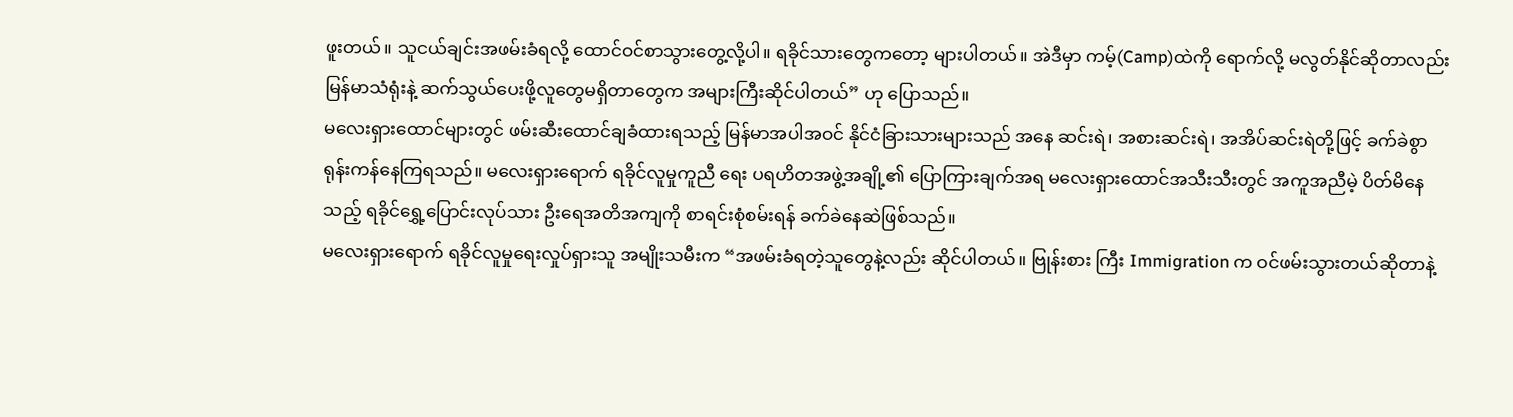ဖူးတယ်။ သူငယ်ချင်းအဖမ်းခံရလို့ ထောင်ဝင်စာသွားတွေ့လို့ပါ။ ရခိုင်သားတွေကတော့ များပါတယ်။ အဲဒီမှာ ကမ့်(Camp)ထဲကို ရောက်လို့ မလွတ်နိုင်ဆိုတာလည်း မြန်မာသံရုံးနဲ့ ဆက်သွယ်ပေးဖို့လူတွေမရှိတာတွေက အများကြီးဆိုင်ပါတယ်” ဟု ပြောသည်။
မလေးရှားထောင်များတွင် ဖမ်းဆီးထောင်ချခံထားရသည့် မြန်မာအပါအဝင် နိုင်ငံခြားသားများသည် အနေ ဆင်းရဲ၊ အစားဆင်းရဲ၊ အအိပ်ဆင်းရဲတို့ဖြင့် ခက်ခဲစွာ ရုန်းကန်နေကြရသည်။ မလေးရှားရောက် ရခိုင်လူမှုကူညီ ရေး ပရဟိတအဖွဲ့အချို့၏ ပြောကြားချက်အရ မလေးရှားထောင်အသီးသီးတွင် အကူအညီမဲ့ ပိတ်မိနေသည့် ရခိုင်ရွှေ့ပြောင်းလုပ်သား ဦးရေအတိအကျကို စာရင်းစုံစမ်းရန် ခက်ခဲနေဆဲဖြစ်သည်။
မလေးရှားရောက် ရခိုင်လူမှုရေးလှုပ်ရှားသူ အမျိုးသမီးက “အဖမ်းခံရတဲ့သူတွေနဲ့လည်း ဆိုင်ပါတယ်။ ဗြုန်းစား ကြီး Immigration က ဝင်ဖမ်းသွားတယ်ဆိုတာနဲ့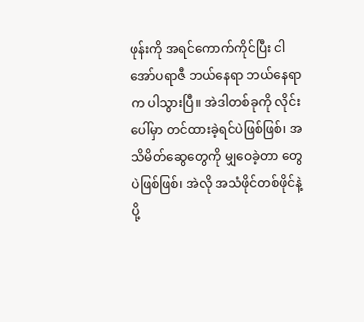ဖုန်းကို အရင်ကောက်ကိုင်ပြီး ငါ အော်ပရာဇီ ဘယ်နေရာ ဘယ်နေရာက ပါသွားပြီ။ အဲဒါတစ်ခုကို လိုင်းပေါ်မှာ တင်ထားခဲ့ရင်ပဲဖြစ်ဖြစ်၊ အသိမိတ်ဆွေတွေကို မျှဝေခဲ့တာ တွေပဲဖြစ်ဖြစ်၊ အဲလို အသံဖိုင်တစ်ဖိုင်နဲ့ ပို့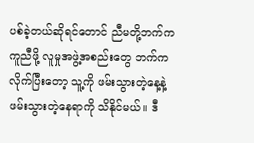ပစ်ခဲ့တယ်ဆိုရင်တောင် ညီမတို့ဘက်က ကူညီဖို့ လူမှုအဖွဲ့အစည်းတွေ ဘက်က လိုက်ပြီးတော့ သူ့ကို ဖမ်းသွားတဲ့နေ့နဲ့ ဖမ်းသွားတဲ့နေရာကို သိနိုင်မယ်။ ဒီ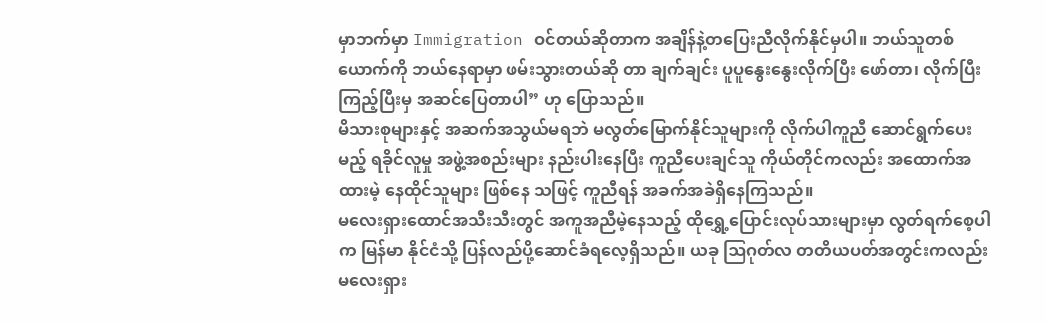မှာဘက်မှာ Immigration ဝင်တယ်ဆိုတာက အချိန်နဲ့တပြေးညီလိုက်နိုင်မှပါ။ ဘယ်သူတစ်ယောက်ကို ဘယ်နေရာမှာ ဖမ်းသွားတယ်ဆို တာ ချက်ချင်း ပူပူနွေးနွေးလိုက်ပြီး ဖော်တာ၊ လိုက်ပြီးကြည့်ပြီးမှ အဆင်ပြေတာပါ” ဟု ပြောသည်။
မိသားစုများနှင့် အဆက်အသွယ်မရဘဲ မလွတ်မြောက်နိုင်သူများကို လိုက်ပါကူညီ ဆောင်ရွက်ပေးမည့် ရခိုင်လူမှု အဖွဲ့အစည်းများ နည်းပါးနေပြီး ကူညီပေးချင်သူ ကိုယ်တိုင်ကလည်း အထောက်အထားမဲ့ နေထိုင်သူများ ဖြစ်နေ သဖြင့် ကူညီရန် အခက်အခဲရှိနေကြသည်။
မလေးရှားထောင်အသီးသီးတွင် အကူအညီမဲ့နေသည့် ထိုရွှေ့ပြောင်းလုပ်သားများမှာ လွတ်ရက်စေ့ပါက မြန်မာ နိုင်ငံသို့ ပြန်လည်ပို့ဆောင်ခံရလေ့ရှိသည်။ ယခု ဩဂုတ်လ တတိယပတ်အတွင်းကလည်း မလေးရှား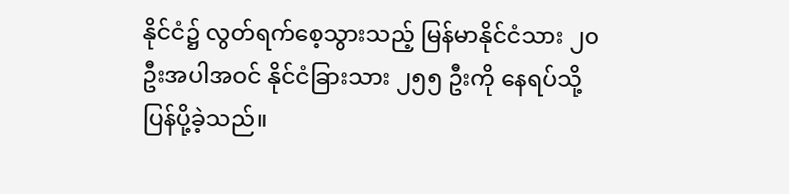နိုင်ငံ၌ လွတ်ရက်စေ့သွားသည့် မြန်မာနိုင်ငံသား ၂၀ ဦးအပါအဝင် နိုင်ငံခြားသား ၂၅၅ ဦးကို နေရပ်သို့ ပြန်ပို့ခဲ့သည်။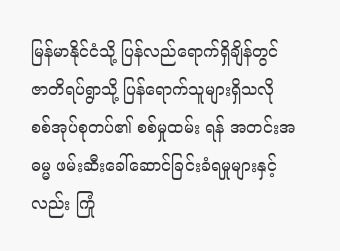မြန်မာနိုင်ငံသို့ ပြန်လည်ရောက်ရှိချိန်တွင် ဇာတိရပ်ရွာသို့ ပြန်ရောက်သူများရှိသလို စစ်အုပ်စုတပ်၏ စစ်မှုထမ်း ရန် အတင်းအဓမ္မ ဖမ်းဆီးခေါ်ဆောင်ခြင်းခံရမှုများနှင့်လည်း ကြုံ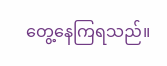တွေ့နေကြရသည်။